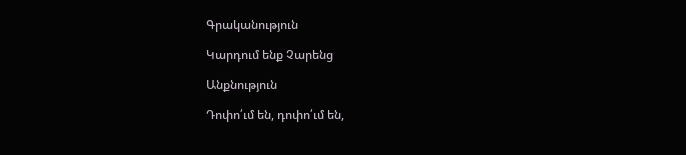Գրականություն

Կարդում ենք Չարենց

Անքնություն

Դոփո՛ւմ են, դոփո՛ւմ են,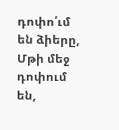դոփո՛ւմ են ձիերը,
Մթի մեջ դոփում են,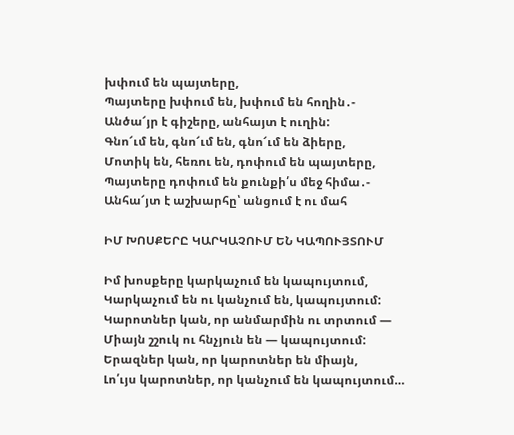խփում են պայտերը,
Պայտերը խփում են, խփում են հողին․-
Անծա՜յր է գիշերը, անհայտ է ուղին:
Գնո՜ւմ են, գնո՜ւմ են, գնո՜ւմ են ձիերը,
Մոտիկ են, հեռու են, դոփում են պայտերը,
Պայտերը դոփում են քունքի՛ս մեջ հիմա․-
Անհա՜յտ է աշխարհը՝ անցում է ու մահ

ԻՄ ԽՈՍՔԵՐԸ ԿԱՐԿԱՉՈՒՄ ԵՆ ԿԱՊՈՒՅՏՈՒՄ

Իմ խոսքերը կարկաչում են կապույտում,
Կարկաչում են ու կանչում են, կապույտում:
Կարոտներ կան, որ անմարմին ու տրտում —
Միայն շշուկ ու հնչյուն են — կապույտում:
Երազներ կան, որ կարոտներ են միայն,
Լո՛ւյս կարոտներ, որ կանչում են կապույտում…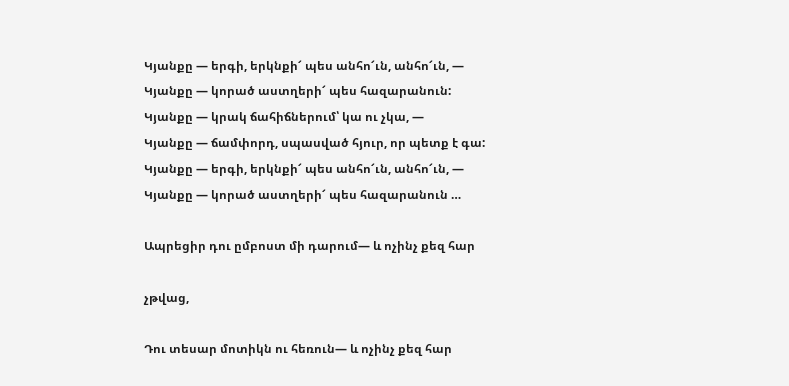Կյանքը — երգի, երկնքի՜ պես անհո՜ւն, անհո՜ւն, —
Կյանքը — կորած աստղերի՜ պես հազարանուն:
Կյանքը — կրակ ճահիճներում՝ կա ու չկա, —
Կյանքը — ճամփորդ, սպասված հյուր, որ պետք է գա:
Կյանքը — երգի, երկնքի՜ պես անհո՜ւն, անհո՜ւն, —
Կյանքը — կորած աստղերի՜ պես հազարանուն …

Ապրեցիր դու ըմբոստ մի դարում— և ոչինչ քեզ հար

չթվաց,

Դու տեսար մոտիկն ու հեռուն— և ոչինչ քեզ հար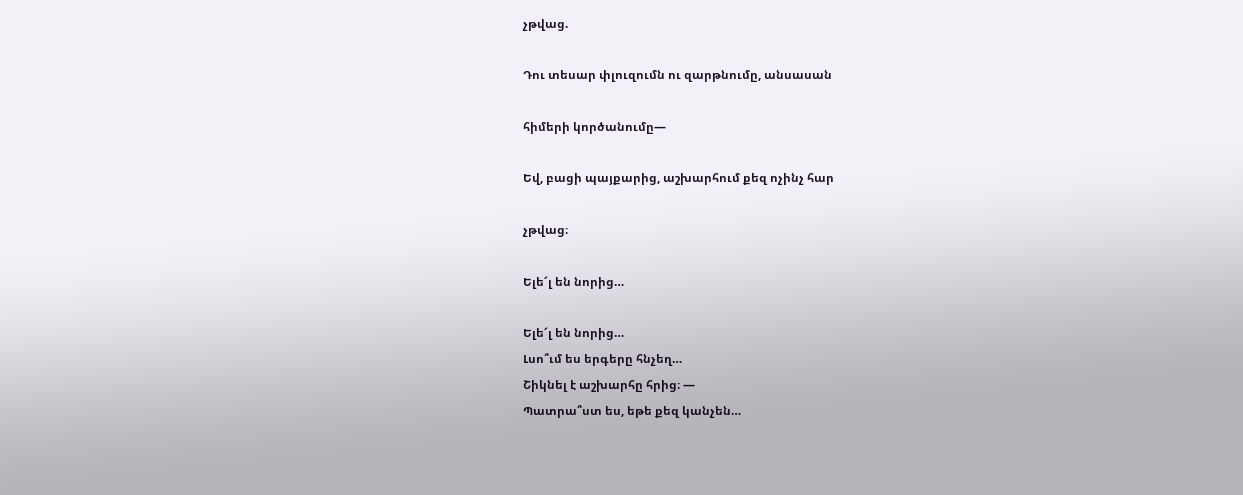չթվաց.

Դու տեսար փլուզումն ու զարթնումը, անսասան

հիմերի կործանումը—

Եվ, բացի պայքարից, աշխարհում քեզ ոչինչ հար

չթվաց։

Ելե՜լ են նորից…

Ելե՜լ են նորից…
Լսո՞ւմ ես երգերը հնչեղ…
Շիկնել է աշխարհը հրից։ —
Պատրա՞ստ ես, եթե քեզ կանչեն…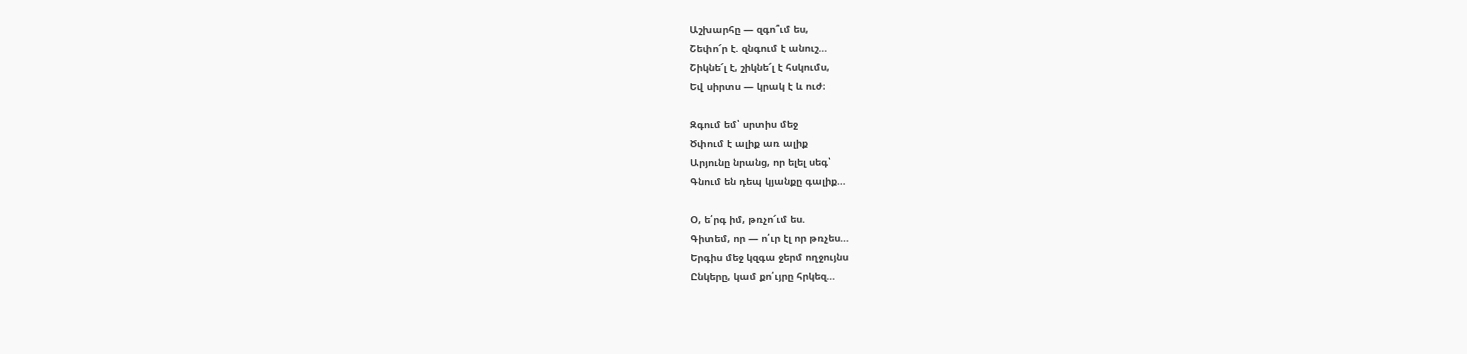Աշխարհը — զգո՞ւմ ես,
Շեփո՜ր է. զնգում է անուշ…
Շիկնե՜լ է, շիկնե՜լ է հսկումս,
Եվ սիրտս — կրակ է և ուժ։

Զգում եմ՝ սրտիս մեջ
Ծփում է ալիք առ ալիք
Արյունը նրանց, որ ելել սեգ՝
Գնում են դեպ կյանքը գալիք…

Օ, ե՛րգ իմ, թռչո՜ւմ ես.
Գիտեմ, որ — ո՛ւր էլ որ թռչես…
Երգիս մեջ կզգա ջերմ ողջույնս
Ընկերը, կամ քո՛ւյրը հրկեզ…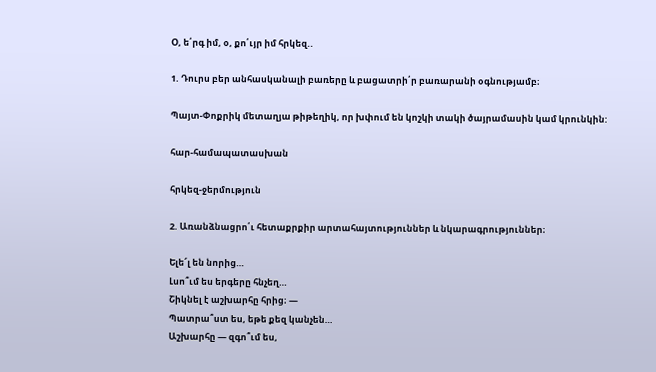Օ, ե՛րգ իմ, օ, քո՛ւյր իմ հրկեզ..

1. Դուրս բեր անհասկանալի բառերը և բացատրի՛ր բառարանի օգնությամբ։

Պայտ-Փոքրիկ մետաղյա թիթեղիկ, որ խփում են կոշկի տակի ծայրամասին կամ կրունկին:

հար-համապատասխան

հրկեզ-ջերմություն

2. Առանձնացրո՛ւ հետաքրքիր արտահայտություններ և նկարագրություններ։

Ելե՜լ են նորից…
Լսո՞ւմ ես երգերը հնչեղ…
Շիկնել է աշխարհը հրից։ —
Պատրա՞ստ ես, եթե քեզ կանչեն…
Աշխարհը — զգո՞ւմ ես,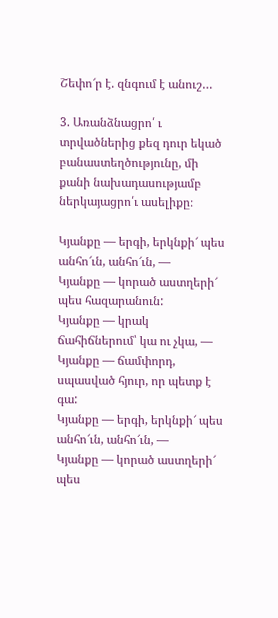Շեփո՜ր է. զնգում է անուշ…

3. Առանձնացրո՛ ւ տրվածներից քեզ դուր եկած բանաստեղծությունը, մի քանի նախադասությամբ ներկայացրո՛ւ ասելիքը։

Կյանքը — երգի, երկնքի՜ պես անհո՜ւն, անհո՜ւն, —
Կյանքը — կորած աստղերի՜ պես հազարանուն:
Կյանքը — կրակ ճահիճներում՝ կա ու չկա, —
Կյանքը — ճամփորդ, սպասված հյուր, որ պետք է գա:
Կյանքը — երգի, երկնքի՜ պես անհո՜ւն, անհո՜ւն, —
Կյանքը — կորած աստղերի՜ պես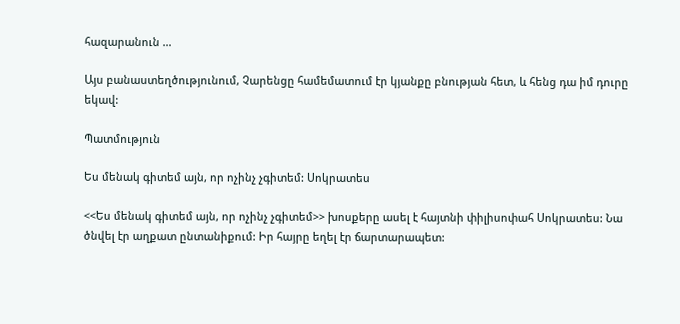հազարանուն …

Այս բանաստեղծությունում, Չարենցը համեմատում էր կյանքը բնության հետ, և հենց դա իմ դուրը եկավ:

Պատմություն

Ես մենակ գիտեմ այն, որ ոչինչ չգիտեմ: Սոկրատես

<<Ես մենակ գիտեմ այն, որ ոչինչ չգիտեմ>> խոսքերը ասել է հայտնի փիլիսոփահ Սոկրատես: Նա ծնվել էր աղքատ ընտանիքում: Իր հայրը եղել էր ճարտարապետ: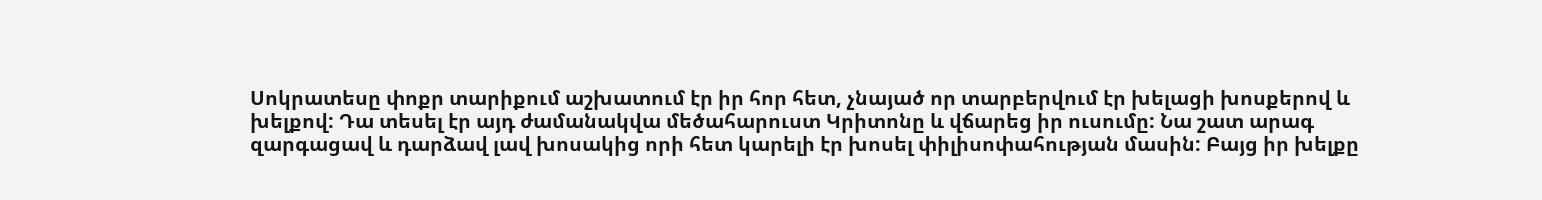Սոկրատեսը փոքր տարիքում աշխատում էր իր հոր հետ, չնայած որ տարբերվում էր խելացի խոսքերով և խելքով: Դա տեսել էր այդ ժամանակվա մեծահարուստ Կրիտոնը և վճարեց իր ուսումը: Նա շատ արագ զարգացավ և դարձավ լավ խոսակից որի հետ կարելի էր խոսել փիլիսոփահության մասին: Բայց իր խելքը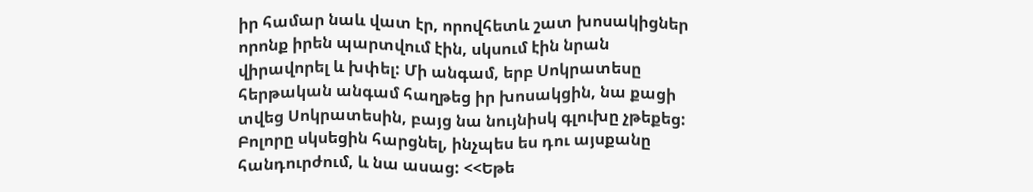իր համար նաև վատ էր, որովհետև շատ խոսակիցներ որոնք իրեն պարտվում էին, սկսում էին նրան վիրավորել և խփել: Մի անգամ, երբ Սոկրատեսը հերթական անգամ հաղթեց իր խոսակցին, նա քացի տվեց Սոկրատեսին, բայց նա նույնիսկ գլուխը չթեքեց: Բոլորը սկսեցին հարցնել, ինչպես ես դու այսքանը հանդուրժում, և նա ասաց: <<Եթե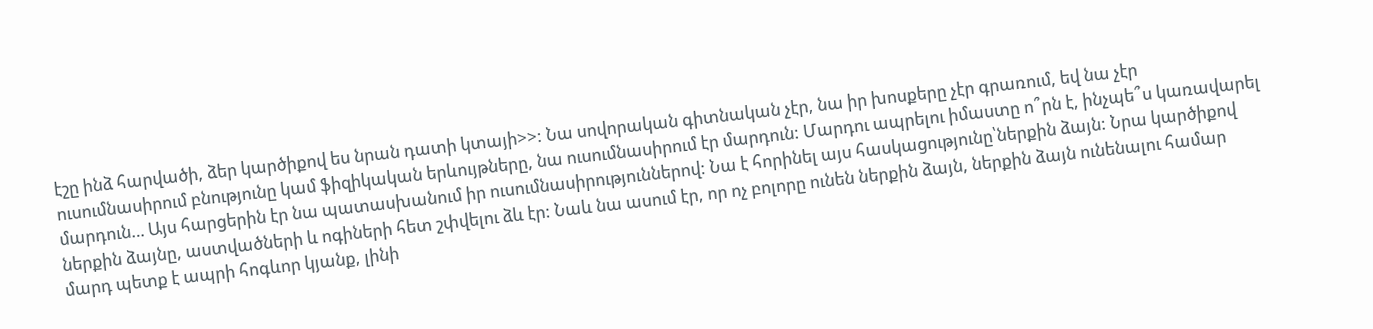էշը ինձ հարվածի, ձեր կարծիքով ես նրան դատի կտայի>>: Նա սովորական գիտնական չէր, նա իր խոսքերը չէր գրառում, եվ նա չէր ուսումնասիրում բնությունը կամ ֆիզիկական երևույթները, նա ուսումնասիրում էր մարդուն: Մարդու ապրելու իմաստը ո՞րն է, ինչպե՞ս կառավարել մարդուն… Այս հարցերին էր նա պատասխանում իր ուսումնասիրություններով: Նա է հորինել այս հասկացությունը՝ներքին ձայն: Նրա կարծիքով ներքին ձայնը, աստվածների և ոգիների հետ շփվելու ձև էր: Նաև նա ասում էր, որ ոչ բոլորը ունեն ներքին ձայն, ներքին ձայն ունենալու համար մարդ պետք է ապրի հոգևոր կյանք, լինի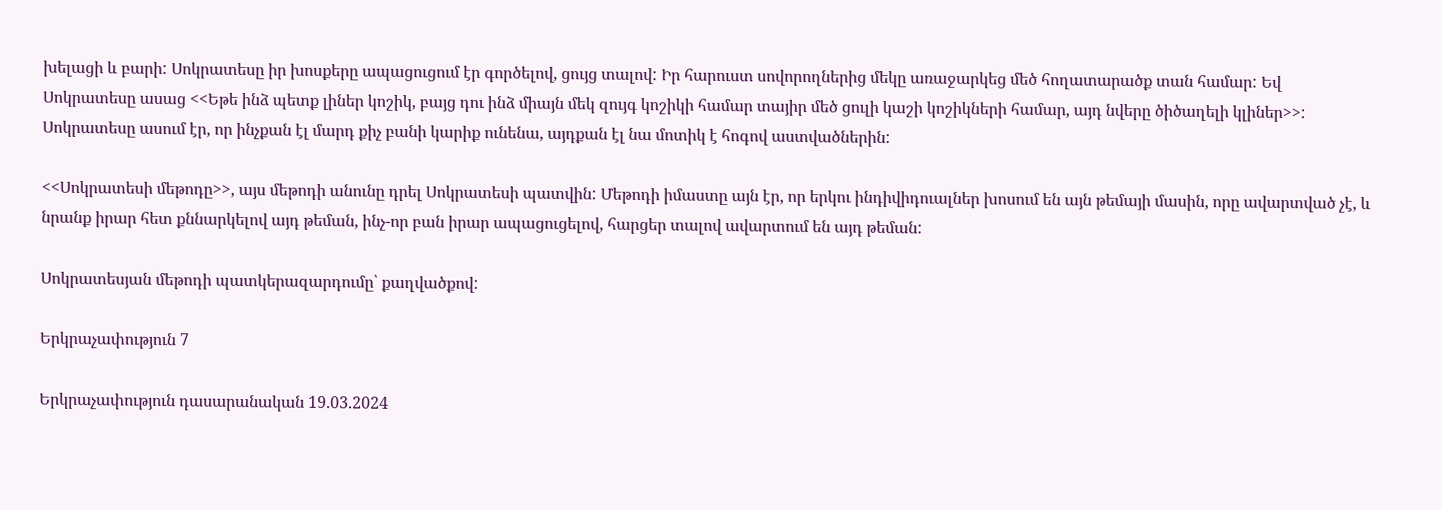խելացի և բարի: Սոկրատեսը իր խոսքերը ապացուցում էր գործելով, ցույց տալով: Իր հարուստ սովորողներից մեկը առաջարկեց մեծ հողատարածք տան համար: Եվ Սոկրատեսը ասաց <<Եթե ինձ պետք լիներ կոշիկ, բայց դու ինձ միայն մեկ զույգ կոշիկի համար տայիր մեծ ցուլի կաշի կոշիկների համար, այդ նվերը ծիծաղելի կլիներ>>: Սոկրատեսը ասում էր, որ ինչքան էլ մարդ քիչ բանի կարիք ունենա, այդքան էլ նա մոտիկ է հոգով աստվածներին:

<<Սոկրատեսի մեթոդը>>, այս մեթոդի անունը դրել Սոկրատեսի պատվին: Մեթոդի իմաստը այն էր, որ երկու ինդիվիդուալներ խոսում են այն թեմայի մասին, որը ավարտված չէ, և նրանք իրար հետ քննարկելով այդ թեման, ինչ-որ բան իրար ապացուցելով, հարցեր տալով ավարտում են այդ թեման:

Սոկրատեսյան մեթոդի պատկերազարդումը՝ քաղվածքով:

Երկրաչափություն 7

Երկրաչափություն դասարանական 19.03.2024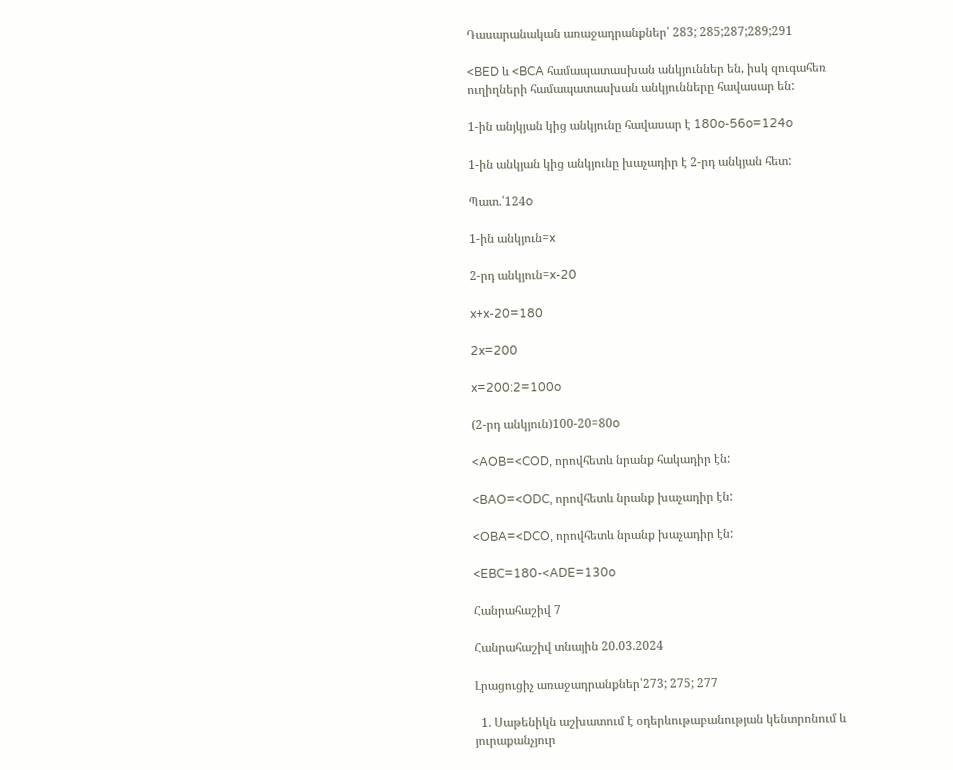Դասարանական առաջադրանքներ՝ 283; 285;287;289;291

<BED և <BCA համապատասխան անկյուններ են, իսկ զուգահեռ ուղիղների համապատասխան անկյունները հավասար են:

1-ին անյկյան կից անկյունը հավասար է 180o-56o=124o

1-ին անկյան կից անկյունը խաչադիր է 2-րդ անկյան հետ:

Պատ.՛124o

1-ին անկյուն=x

2-րդ անկյուն=x-20

x+x-20=180

2x=200

x=200:2=100o

(2-րդ անկյուն)100-20=80o

<AOB=<COD, որովհետև նրանք հակադիր էն:

<BAO=<ODC, որովհետև նրանք խաչադիր էն:

<OBA=<DCO, որովհետև նրանք խաչադիր էն:

<EBC=180-<ADE=130o

Հանրահաշիվ 7

Հանրահաշիվ տնային 20.03.2024

Լրացուցիչ առաջադրանքներ՝273; 275; 277

  1. Սաթենիկն աշխատում է օդերևութաբանության կենտրոնում և յուրաքանչյուր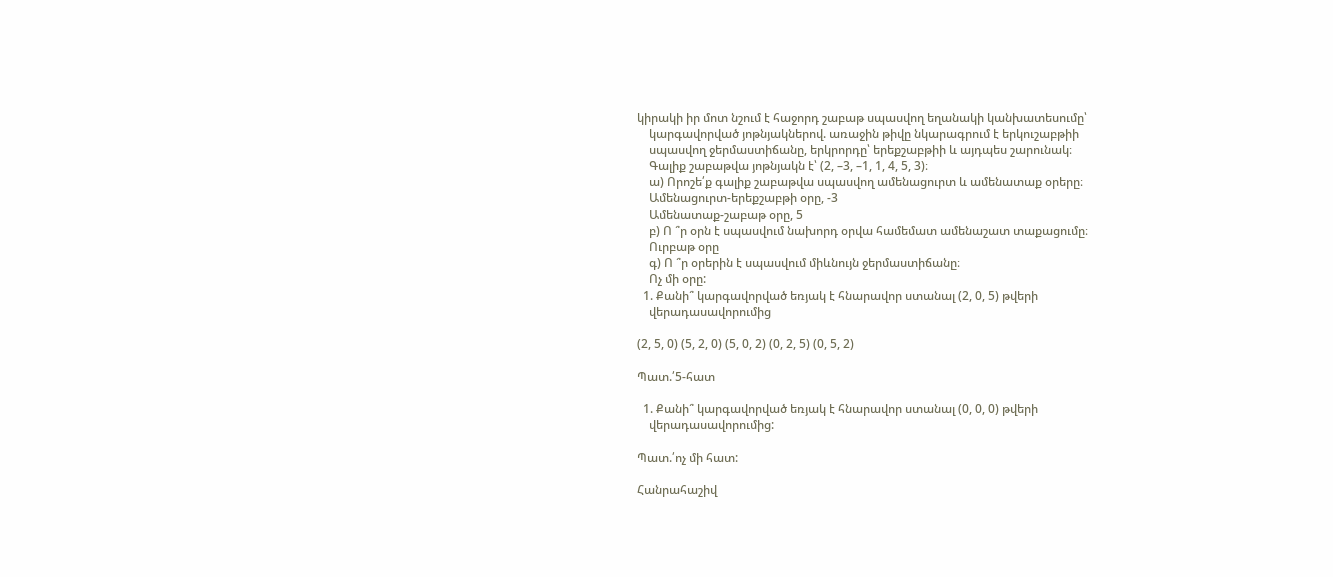կիրակի իր մոտ նշում է հաջորդ շաբաթ սպասվող եղանակի կանխատեսումը՝
    կարգավորված յոթնյակներով. առաջին թիվը նկարագրում է երկուշաբթիի
    սպասվող ջերմաստիճանը, երկրորդը՝ երեքշաբթիի և այդպես շարունակ։
    Գալիք շաբաթվա յոթնյակն է՝ (2, –3, –1, 1, 4, 5, 3)։
    ա) Որոշե՛ք գալիք շաբաթվա սպասվող ամենացուրտ և ամենատաք օրերը։
    Ամենացուրտ-երեքշաբթի օրը, -3
    Ամենատաք-շաբաթ օրը, 5
    բ) Ո ՞ր օրն է սպասվում նախորդ օրվա համեմատ ամենաշատ տաքացումը։
    Ուրբաթ օրը
    գ) Ո ՞ր օրերին է սպասվում միևնույն ջերմաստիճանը։
    Ոչ մի օրը:
  1. Քանի՞ կարգավորված եռյակ է հնարավոր ստանալ (2, 0, 5) թվերի
    վերադասավորումից

(2, 5, 0) (5, 2, 0) (5, 0, 2) (0, 2, 5) (0, 5, 2)

Պատ.՛5-հատ

  1. Քանի՞ կարգավորված եռյակ է հնարավոր ստանալ (0, 0, 0) թվերի
    վերադասավորումից:

Պատ.՛ոչ մի հատ:

Հանրահաշիվ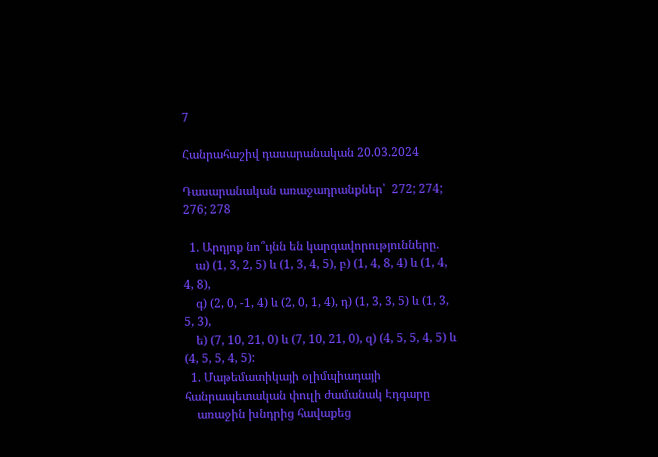7

Հանրահաշիվ դասարանական 20.03.2024

Դասարանական առաջադրանքներ՝  272; 274; 276; 278

  1. Արդյոք նո՞ւյնն են կարգավորությունները.
    ա) (1, 3, 2, 5) և (1, 3, 4, 5), բ) (1, 4, 8, 4) և (1, 4, 4, 8),
    գ) (2, 0, -1, 4) և (2, 0, 1, 4), դ) (1, 3, 3, 5) և (1, 3, 5, 3),
    ե) (7, 10, 21, 0) և (7, 10, 21, 0), զ) (4, 5, 5, 4, 5) և (4, 5, 5, 4, 5):
  1. Մաթեմատիկայի օլիմպիադայի հանրապետական փուլի ժամանակ Էդգարը
    առաջին խնդրից հավաքեց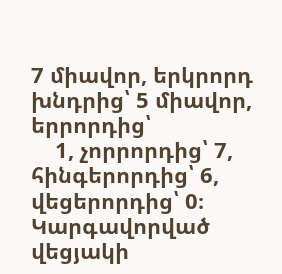7 միավոր, երկրորդ խնդրից՝ 5 միավոր, երրորդից՝
    1, չորրորդից՝ 7, հինգերորդից՝ 6, վեցերորդից՝ 0։ Կարգավորված վեցյակի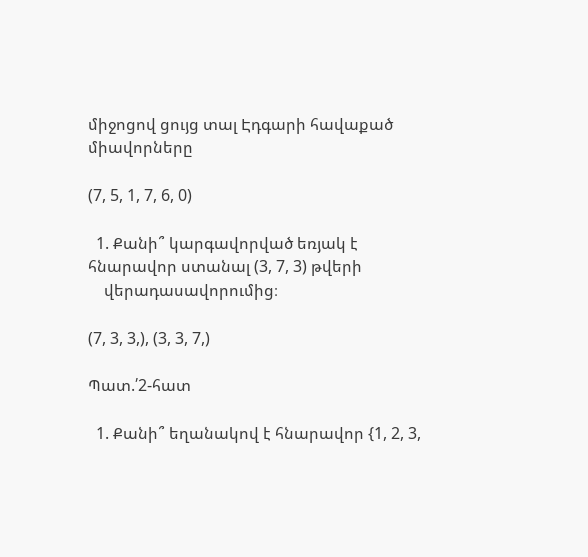միջոցով ցույց տալ Էդգարի հավաքած միավորները

(7, 5, 1, 7, 6, 0)

  1. Քանի՞ կարգավորված եռյակ է հնարավոր ստանալ (3, 7, 3) թվերի
    վերադասավորումից։

(7, 3, 3,), (3, 3, 7,)

Պատ.՛2-հատ

  1. Քանի՞ եղանակով է հնարավոր {1, 2, 3,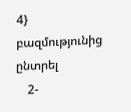4} բազմությունից ընտրել
    2-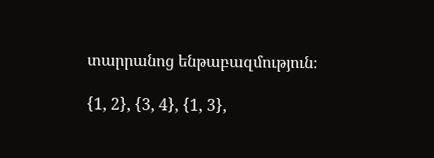տարրանոց ենթաբազմություն։

{1, 2}, {3, 4}, {1, 3},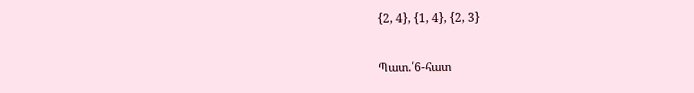{2, 4}, {1, 4}, {2, 3}

Պատ.՛6-հատ